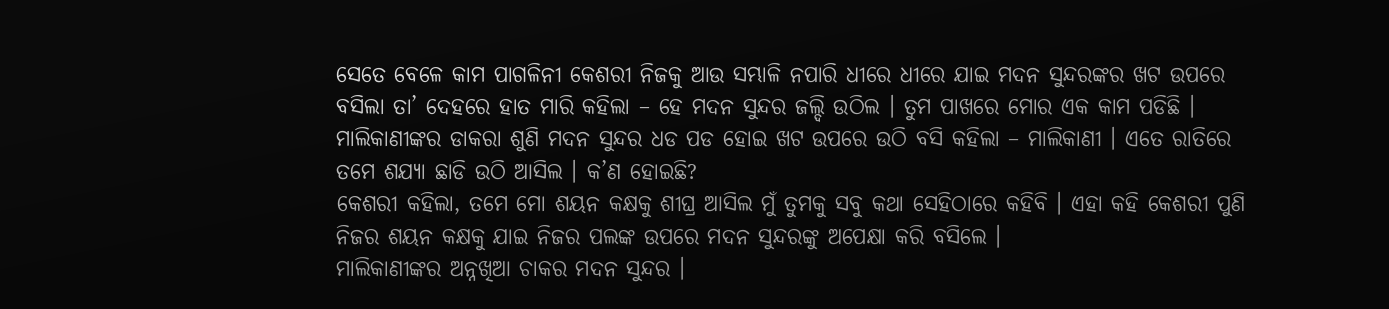ସେତେ ବେଳେ କାମ ପାଗଳିନୀ କେଶରୀ ନିଜକୁ ଆଉ ସମ୍ଭାଳି ନପାରି ଧୀରେ ଧୀରେ ଯାଇ ମଦନ ସୁନ୍ଦରଙ୍କର ଖଟ ଉପରେ ବସିଲା ତା’ ଦେହରେ ହାତ ମାରି କହିଲା – ହେ ମଦନ ସୁନ୍ଦର ଜଲ୍ଦି ଉଠିଲ । ତୁମ ପାଖରେ ମୋର ଏକ କାମ ପଡିଛି ।
ମାଲିକାଣୀଙ୍କର ଡାକରା ଶୁଣି ମଦନ ସୁନ୍ଦର ଧଡ ପଡ ହୋଇ ଖଟ ଉପରେ ଉଠି ବସି କହିଲା – ମାଲିକାଣୀ । ଏତେ ରାତିରେ ତମେ ଶଯ୍ୟା ଛାଡି ଉଠି ଆସିଲ । କ’ଣ ହୋଇଛି?
କେଶରୀ କହିଲା, ତମେ ମୋ ଶୟନ କକ୍ଷକୁ ଶୀଘ୍ର ଆସିଲ ମୁଁ ତୁମକୁ ସବୁ କଥା ସେହିଠାରେ କହିବି । ଏହା କହି କେଶରୀ ପୁଣି ନିଜର ଶୟନ କକ୍ଷକୁ ଯାଇ ନିଜର ପଲଙ୍କ ଉପରେ ମଦନ ସୁନ୍ଦରଙ୍କୁ ଅପେକ୍ଷା କରି ବସିଲେ ।
ମାଲିକାଣୀଙ୍କର ଅନ୍ନଖିଆ ଚାକର ମଦନ ସୁନ୍ଦର ।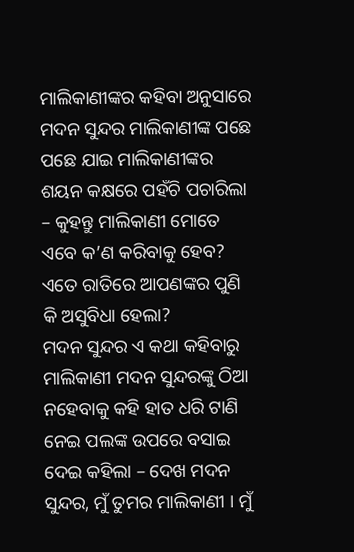ମାଲିକାଣୀଙ୍କର କହିବା ଅନୁସାରେ ମଦନ ସୁନ୍ଦର ମାଲିକାଣୀଙ୍କ ପଛେ ପଛେ ଯାଇ ମାଲିକାଣୀଙ୍କର ଶୟନ କକ୍ଷରେ ପହଁଚି ପଚାରିଲା – କୁହନ୍ତୁ ମାଲିକାଣୀ ମୋତେ ଏବେ କ’ଣ କରିବାକୁ ହେବ? ଏତେ ରାତିରେ ଆପଣଙ୍କର ପୁଣି କି ଅସୁବିଧା ହେଲା?
ମଦନ ସୁନ୍ଦର ଏ କଥା କହିବାରୁ ମାଲିକାଣୀ ମଦନ ସୁନ୍ଦରଙ୍କୁ ଠିଆ ନହେବାକୁ କହି ହାତ ଧରି ଟାଣି ନେଇ ପଲଙ୍କ ଉପରେ ବସାଇ ଦେଇ କହିଲା – ଦେଖ ମଦନ ସୁନ୍ଦର, ମୁଁ ତୁମର ମାଲିକାଣୀ । ମୁଁ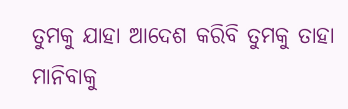ତୁମକୁ ଯାହା ଆଦେଶ କରିବି ତୁମକୁ ତାହା ମାନିବାକୁ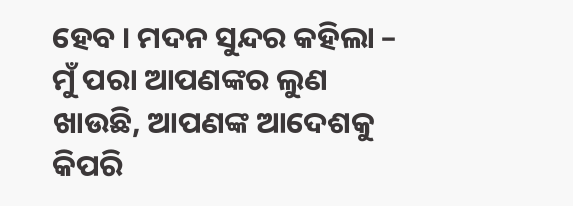ହେବ । ମଦନ ସୁନ୍ଦର କହିଲା – ମୁଁ ପରା ଆପଣଙ୍କର ଲୁଣ ଖାଉଛି, ଆପଣଙ୍କ ଆଦେଶକୁ କିପରି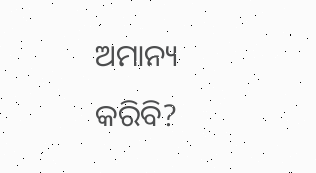ଅମାନ୍ୟ କରିବି?